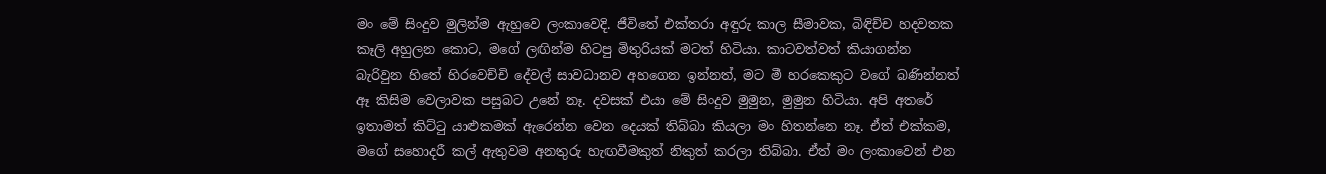මං මේ සිංදුව මුලින්ම ඇහුවෙ ලංකාවෙදි. ජීවිතේ එක්තරා අඳුරු කාල සීමාවක, බිඳිච්ච හදවතක කෑලි අහුලන කොට, මගේ ලඟින්ම හිටපු මිතුරියක් මටත් හිටියා. කාටවත්වත් කියාගන්න බැරිවුන හිතේ හිරවෙච්චි දේවල් සාවධානව අහගෙන ඉන්නත්, මට මී හරකෙකුට වගේ බණින්නත් ඈ කිසිම වෙලාවක පසුබට උනේ නෑ. දවසක් එයා මේ සිංදුව මුමුන, මුමුන හිටියා. අපි අතරේ ඉතාමත් කිට්ටු යාළුකමක් ඇරෙන්න වෙන දෙයක් තිබ්බා කියලා මං හිතන්නෙ නෑ. ඒත් එක්කම, මගේ සහොදරී කල් ඇතුවම අනතුරු හැඟවීමකුත් නිකුත් කරලා තිබ්බා. ඒත් මං ලංකාවෙන් එන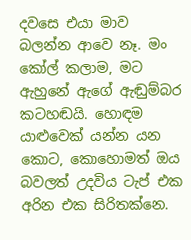දවසෙ එයා මාව බලන්න ආවෙ නෑ. මං කෝල් කලාම, මට ඇහුනේ ඇගේ ඇඬුම්බර කටහඬයි. හොඳම යාළුවෙක් යන්න යන කොට, කොහොමත් ඔය බවලත් උදවිය ටැප් එක අරින එක සිරිතක්නෙ.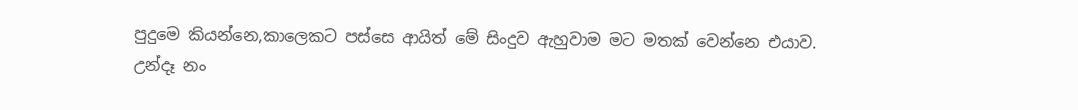පුදුමෙ කියන්නෙ,කාලෙකට පස්සෙ ආයිත් මේ සිංදුව ඇහුවාම මට මතක් වෙන්නෙ එයාව.
උන්දෑ නං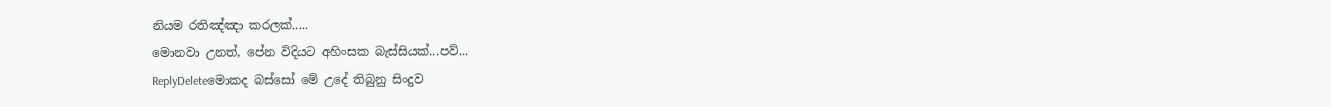නියම රතිඤ්ඤා කරලක්.....
මොනවා උනත්, පේන විදියට අහිංසක බැස්සියක්...පව්...
ReplyDeleteමොකද බස්සෝ මේ උදේ තිබුනු සිංදුව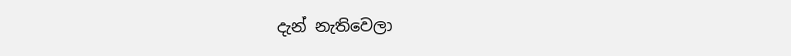දැන් නැතිවෙලා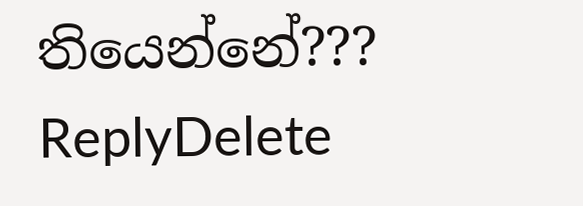තියෙන්නේ???
ReplyDelete